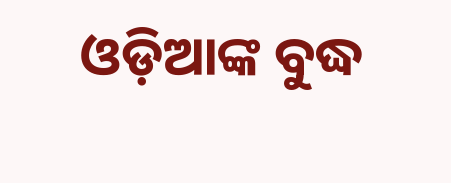ଓଡ଼ିଆଙ୍କ ବୁଦ୍ଧ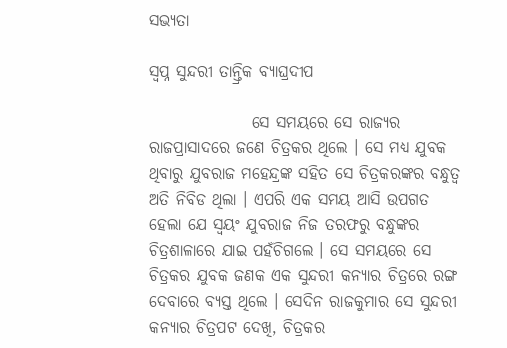ସଭ୍ୟତା

ସ୍ୱପ୍ନ ସୁନ୍ଦରୀ ତାନ୍ତ୍ରିକ ବ୍ୟାଘ୍ରଦୀପ

                ସେ ସମୟରେ ସେ ରାଜ୍ୟର ରାଜପ୍ରାସାଦରେ ଜଣେ ଚିତ୍ରକର ଥିଲେ । ସେ ମଧ୍ୟ ଯୁବକ ଥିବାରୁ ଯୁବରାଜ ମହେନ୍ଦ୍ରଙ୍କ ସହିତ ସେ ଚିତ୍ରକରଙ୍କର ବନ୍ଧୁତ୍ୱ ଅତି ନିବିଡ ଥିଲା । ଏପରି ଏକ ସମୟ ଆସି ଉପଗତ ହେଲା ଯେ ସ୍ୱୟଂ ଯୁବରାଜ ନିଜ ତରଫରୁ ବନ୍ଧୁଙ୍କର ଚିତ୍ରଶାଳାରେ ଯାଇ ପହଁଚିଗଲେ । ସେ ସମୟରେ ସେ ଚିତ୍ରକର ଯୁବକ ଜଣକ ଏକ ସୁନ୍ଦରୀ କନ୍ୟାର ଚିତ୍ରରେ ରଙ୍ଗ ଦେବାରେ ବ୍ୟସ୍ତ ଥିଲେ । ସେଦିନ ରାଜକୁମାର ସେ ସୁନ୍ଦରୀ କନ୍ୟାର ଚିତ୍ରପଟ ଦେଖି, ଚିତ୍ରକର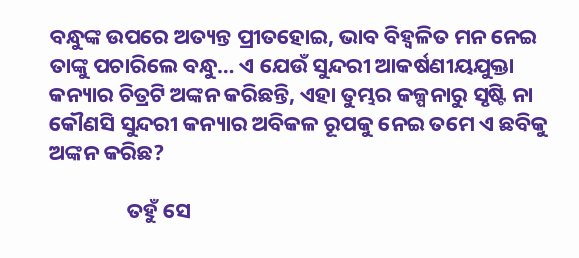ବନ୍ଧୁଙ୍କ ଉପରେ ଅତ୍ୟନ୍ତ ପ୍ରୀତହୋଇ, ଭାବ ବିହ୍ୱଳିତ ମନ ନେଇ ତାଙ୍କୁ ପଚାରିଲେ ବନ୍ଧୁ… ଏ ଯେଉଁ ସୁନ୍ଦରୀ ଆକର୍ଷଣୀୟଯୁକ୍ତା କନ୍ୟାର ଚିତ୍ରଟି ଅଙ୍କନ କରିଛନ୍ତି, ଏହା ତୁମ୍ଭର କଳ୍ପନାରୁ ସୃଷ୍ଟି ନା କୌଣସି ସୁନ୍ଦରୀ କନ୍ୟାର ଅବିକଳ ରୂପକୁ ନେଇ ତମେ ଏ ଛବିକୁ ଅଙ୍କନ କରିଛ?

                ତହୁଁ ସେ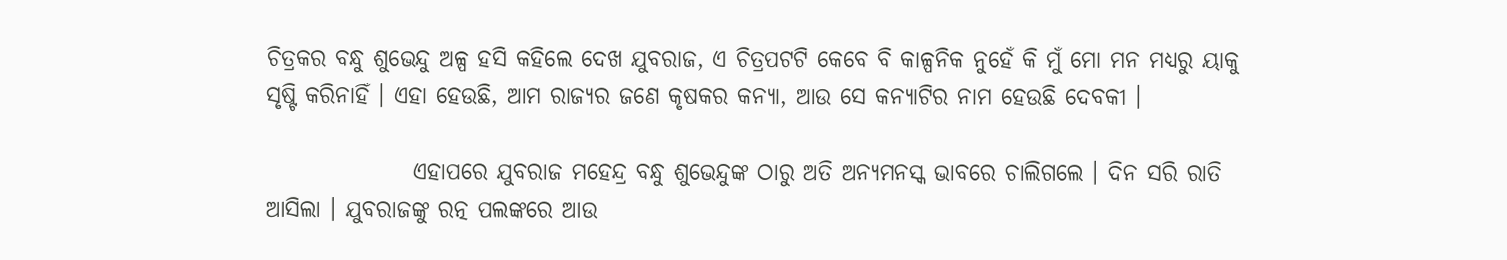ଚିତ୍ରକର ବନ୍ଧୁ ଶୁଭେନ୍ଦୁ ଅଳ୍ପ ହସି କହିଲେ ଦେଖ ଯୁବରାଜ, ଏ ଚିତ୍ରପଟଟି କେବେ ବି କାଳ୍ପନିକ ନୁହେଁ କି ମୁଁ ମୋ ମନ ମଧ୍ୟରୁ ୟାକୁ ସୃଷ୍ଟି କରିନାହିଁ । ଏହା ହେଉଛି, ଆମ ରାଜ୍ୟର ଜଣେ କୃଷକର କନ୍ୟା, ଆଉ ସେ କନ୍ୟାଟିର ନାମ ହେଉଛି ଦେବକୀ ।

                ଏହାପରେ ଯୁବରାଜ ମହେନ୍ଦ୍ର ବନ୍ଧୁ ଶୁଭେନ୍ଦୁଙ୍କ ଠାରୁ ଅତି ଅନ୍ୟମନସ୍କ ଭାବରେ ଚାଲିଗଲେ । ଦିନ ସରି ରାତି ଆସିଲା । ଯୁବରାଜଙ୍କୁ ରତ୍ନ ପଲଙ୍କରେ ଆଉ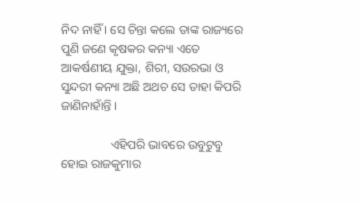ନିଦ ନାହିଁ । ସେ ଚିନ୍ତା କଲେ ତାଙ୍କ ରାଜ୍ୟରେ ପୁଣି ଜଣେ କୃଷକର କନ୍ୟା ଏତେ ଆକର୍ଷଣୀୟ ଯୁକ୍ତା, ଶିରୀ, ସଉରଭା ଓ ସୁନ୍ଦରୀ କନ୍ୟା ଅଛି ଅଥଚ ସେ ତାହା କିପରି ଜାଣିନାହାଁନ୍ତି ।

                ଏହିପରି ଭାବରେ ଉବୁଟୁବୁ ହୋଇ ରାଜକୁମାର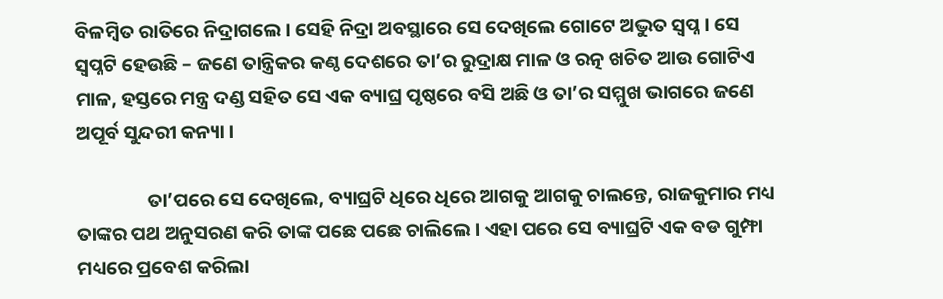ବିଳମ୍ବିତ ରାତିରେ ନିଦ୍ରାଗଲେ । ସେହି ନିଦ୍ରା ଅବସ୍ଥାରେ ସେ ଦେଖିଲେ ଗୋଟେ ଅଦ୍ଭୁତ ସ୍ୱପ୍ନ । ସେ ସ୍ୱପ୍ନଟି ହେଉଛି – ଜଣେ ତାନ୍ତ୍ରିକର କଣ୍ଠ ଦେଶରେ ତା’ର ରୁଦ୍ରାକ୍ଷ ମାଳ ଓ ରତ୍ନ ଖଚିତ ଆଉ ଗୋଟିଏ ମାଳ, ହସ୍ତରେ ମନ୍ତ୍ର ଦଣ୍ଡ ସହିତ ସେ ଏକ ବ୍ୟାଘ୍ର ପୃଷ୍ଠରେ ବସି ଅଛି ଓ ତା’ର ସମ୍ମୁଖ ଭାଗରେ ଜଣେ ଅପୂର୍ବ ସୁନ୍ଦରୀ କନ୍ୟା ।

                ତା’ପରେ ସେ ଦେଖିଲେ, ବ୍ୟାଘ୍ରଟି ଧିରେ ଧିରେ ଆଗକୁ ଆଗକୁ ଚାଲନ୍ତେ, ରାଜକୁମାର ମଧ୍ୟ ତାଙ୍କର ପଥ ଅନୁସରଣ କରି ତାଙ୍କ ପଛେ ପଛେ ଚାଲିଲେ । ଏହା ପରେ ସେ ବ୍ୟାଘ୍ରଟି ଏକ ବଡ ଗୁମ୍ଫା ମଧ୍ୟରେ ପ୍ରବେଶ କରିଲା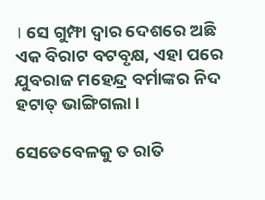। ସେ ଗୁମ୍ଫା ଦ୍ୱାର ଦେଶରେ ଅଛି ଏକ ବିରାଟ ବଟବୃକ୍ଷ, ଏହା ପରେ ଯୁବରାଜ ମହେନ୍ଦ୍ର ବର୍ମାଙ୍କର ନିଦ ହଟାତ୍ ଭାଙ୍ଗିଗଲା ।

ସେତେବେଳକୁ ତ ରାତି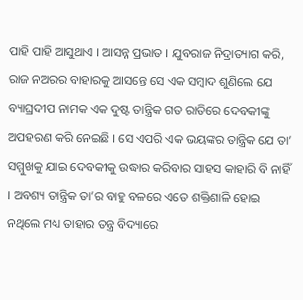ପାହି ପାହି ଆସୁଥାଏ । ଆସନ୍ନ ପ୍ରଭାତ । ଯୁବରାଜ ନିଦ୍ରାତ୍ୟାଗ କରି, ରାଜ ନଅରର ବାହାରକୁ ଆସନ୍ତେ ସେ ଏକ ସମ୍ବାଦ ଶୁଣିଲେ ଯେ ବ୍ୟାଘ୍ରଦୀପ ନାମକ ଏକ ଦୁଷ୍ଟ ତାନ୍ତ୍ରିକ ଗତ ରାତିରେ ଦେବକୀଙ୍କୁ ଅପହରଣ କରି ନେଇଛି । ସେ ଏପରି ଏକ ଭୟଙ୍କର ତାନ୍ତ୍ରିକ ଯେ ତା’ ସମ୍ମୁଖକୁ ଯାଇ ଦେବକୀକୁ ଉଦ୍ଧାର କରିବାର ସାହସ କାହାରି ବି ନାହିଁ । ଅବଶ୍ୟ ତାନ୍ତ୍ରିକ ତା’ର ବାହୁ ବଳରେ ଏତେ ଶକ୍ତିଶାଳି ହୋଇ ନଥିଲେ ମଧ୍ୟ ତାହାର ତନ୍ତ୍ର ବିଦ୍ୟାରେ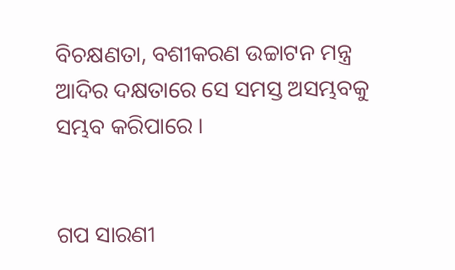ବିଚକ୍ଷଣତା, ବଶୀକରଣ ଉଚ୍ଚାଟନ ମନ୍ତ୍ର ଆଦିର ଦକ୍ଷତାରେ ସେ ସମସ୍ତ ଅସମ୍ଭବକୁ ସମ୍ଭବ କରିପାରେ ।


ଗପ ସାରଣୀ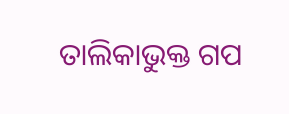ତାଲିକାଭୁକ୍ତ ଗପ